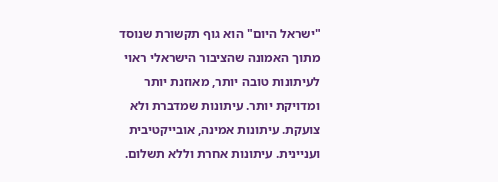"ישראל היום" הוא גוף תקשורת שנוסד מתוך האמונה שהציבור הישראלי ראוי לעיתונות טובה יותר, מאוזנת יותר ומדויקת יותר. עיתונות שמדברת ולא צועקת. עיתונות אמינה, אובייקטיבית ועניינית. עיתונות אחרת וללא תשלום.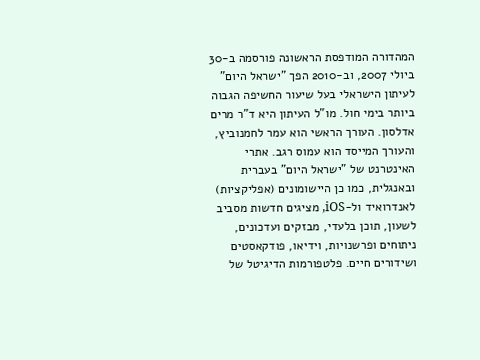המהדורה המודפסת הראשונה פורסמה ב-30 ביולי 2007, וב-2010 הפך "ישראל היום" לעיתון הישראלי בעל שיעור החשיפה הגבוה ביותר בימי חול. מו"ל העיתון היא ד"ר מרים אדלסון. העורך הראשי הוא עמר לחמנוביץ, והעורך המייסד הוא עמוס רגב. אתרי האינטרנט של "ישראל היום" בעברית ובאנגלית, כמו כן היישומונים (אפליקציות) לאנדרואיד ול-iOS, מציגים חדשות מסביב לשעון, תוכן בלעדי, מבזקים ועדכונים, ניתוחים ופרשנויות, וידיאו, פודקאסטים ושידורים חיים. פלטפורמות הדיגיטל של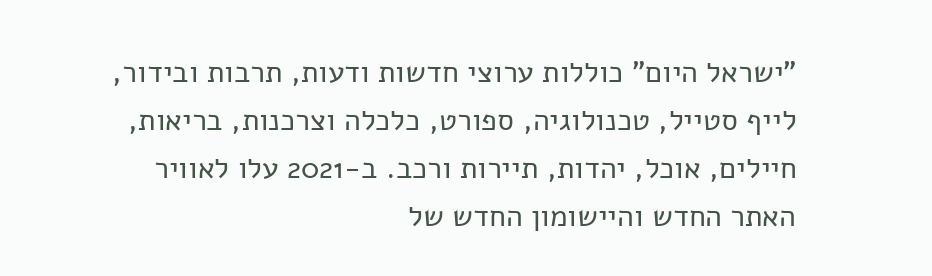"ישראל היום" כוללות ערוצי חדשות ודעות, תרבות ובידור, לייף סטייל, טכנולוגיה, ספורט, כלכלה וצרכנות, בריאות, חיילים, אוכל, יהדות, תיירות ורכב. ב-2021 עלו לאוויר האתר החדש והיישומון החדש של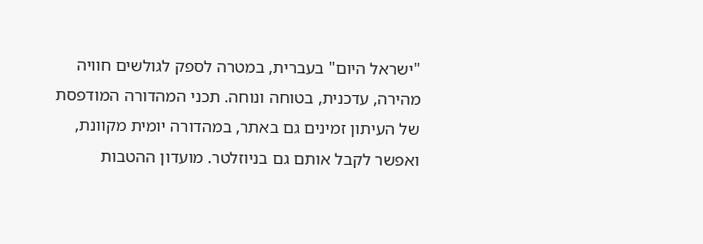"ישראל היום" בעברית, במטרה לספק לגולשים חוויה מהירה, עדכנית, בטוחה ונוחה. תכני המהדורה המודפסת של העיתון זמינים גם באתר, במהדורה יומית מקוונת, ואפשר לקבל אותם גם בניוזלטר. מועדון ההטבות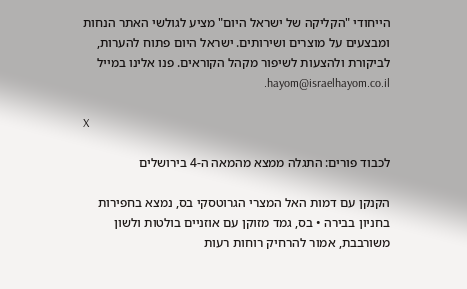הייחודי "הקליקה של ישראל היום" מציע לגולשי האתר הנחות ומבצעים על מוצרים ושירותים. ישראל היום פתוח להערות, לביקורת ולהצעות לשיפור מקהל הקוראים. פנו אלינו במייל hayom@israelhayom.co.il.

X

לכבוד פורים: התגלה ממצא מהמאה ה-4 בירושלים

הקנקן עם דמות האל המצרי הגרוטסקי בס, נמצא בחפירות בחניון בבירה • בס, גמד מזוקן עם אוזניים בולטות ולשון משורבבת, אמור להרחיק רוחות רעות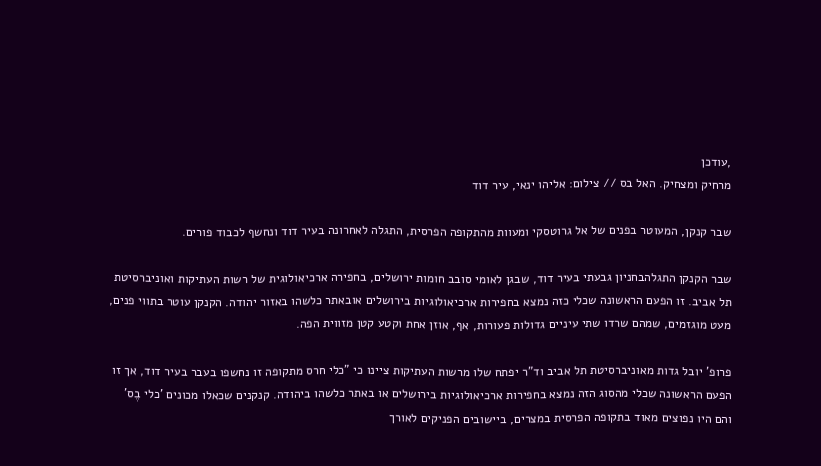,עודכן
מרחיק ומצחיק. האל בס // צילום: אליהו ינאי, עיר דוד

שבר קנקן, המעוטר בפנים של אל גרוטסקי ומעוות מהתקופה הפרסית, התגלה לאחרונה בעיר דוד ונחשף לכבוד פורים.

שבר הקנקן התגלהבחניון גבעתי בעיר דוד, שבגן לאומי סובב חומות ירושלים, בחפירה ארכיאולוגית של רשות העתיקות ואוניברסיטת תל אביב. זו הפעם הראשונה שכלי כזה נמצא בחפירות ארכיאולוגיות בירושלים אובאתר כלשהו באזור יהודה. הקנקן עוטר בתווי פנים, מעט מוגזמים, שמהם שרדו שתי עיניים גדולות פעורות, אף, אוזן אחת וקטע קטן מזווית הפה.

פרופ' יובל גדות מאוניברסיטת תל אביב וד"ר יפתח שלו מרשות העתיקות ציינו כי "כלי חרס מתקופה זו נחשפו בעבר בעיר דוד, אך זו הפעם הראשונה שכלי מהסוג הזה נמצא בחפירות ארכיאולוגיות בירושלים או באתר כלשהו ביהודה. קנקנים שכאלו מכונים 'כלי בֶס' והם היו נפוצים מאוד בתקופה הפרסית במצרים, ביישובים הפניקים לאורך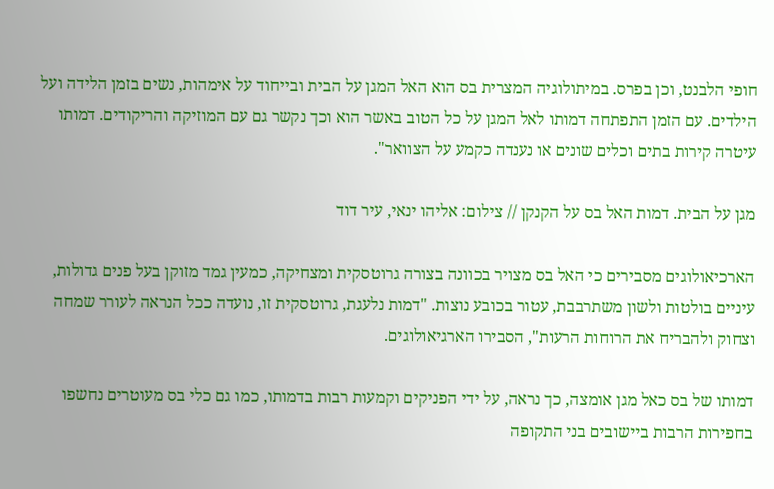חופי הלבנט, וכן בפרס. במיתולוגיה המצרית בס הוא האל המגן על הבית ובייחוד על אימהות, נשים בזמן הלידה ועל הילדים. עם הזמן התפתחה דמותו לאל המגן על כל הטוב באשר הוא וכך נקשר גם עם המוזיקה והריקודים. דמותו עיטרה קירות בתים וכלים שונים או נענדה כקמע על הצוואר".

מגן על הבית. דמות האל בס על הקנקן // צילום: אליהו ינאי, עיר דוד

הארכיאולוגים מסבירים כי האל בס מצויר בכוונה בצורה גרוטסקית ומצחיקה, כמעין גמד מזוקן בעל פנים גדולות, עיניים בולטות ולשון משתרבבת, עטור בכובע נוצות. "דמות נלעגת, גרוטסקית זו, נועדה ככל הנראה לעורר שמחה וצחוק ולהבריח את הרוחות הרעות", הסבירו הארגיאולוגים.

דמותו של בס כאל מגן אומצה, כך נראה, על ידי הפניקים וקמעות רבות בדמותו, כמו גם כלי בס מעוטרים נחשפו בחפירות הרבות ביישובים בני התקופה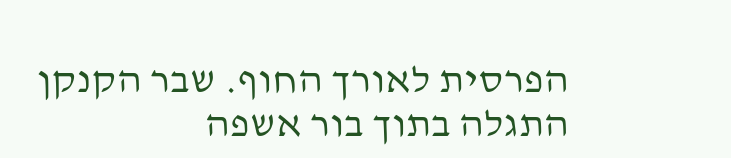הפרסית לאורך החוף. שבר הקנקן התגלה בתוך בור אשפה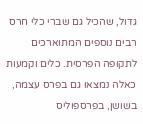גדול, שהכיל גם שברי כלי חרס רבים נוספים המתוארכים לתקופה הפרסית. כלים וקמעות כאלה נמצאו גם בפרס עצמה, בשושן, בפרספוליס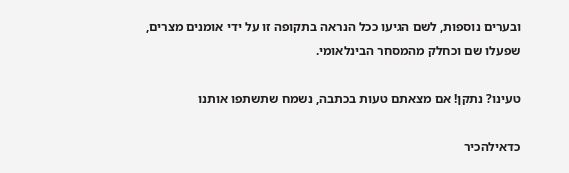ובערים נוספות, לשם הגיעו ככל הנראה בתקופה זו על ידי אומנים מצרים, שפעלו שם וכחלק מהמסחר הבינלאומי.

טעינו? נתקן! אם מצאתם טעות בכתבה, נשמח שתשתפו אותנו

כדאילהכיר